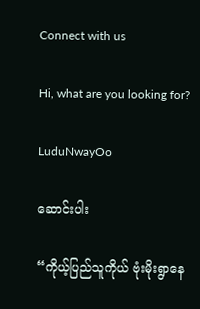Connect with us

Hi, what are you looking for?

LuduNwayOo

ဆောင်းပါး

“ကိုယ့်ပြည်သူကိုယ် ဗုံးမိုးရွာနေ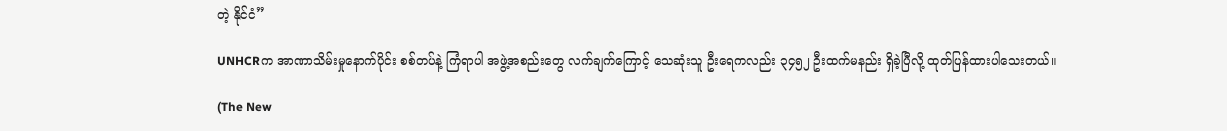တဲ့ နိုင်ငံ”

UNHCRက အာဏာသိမ်းမှုနောက်ပိုင်း စစ်တပ်နဲ့ ကြံရာပါ အဖွဲ့အစည်းတွေ လက်ချက်ကြောင့် သေဆုံးသူ ဦးရေကလည်း ၃၄၅၂ ဦးထက်မနည်း ရှိခဲ့ပြီလို့ ထုတ်ပြန်ထားပါသေးတယ်။

(The New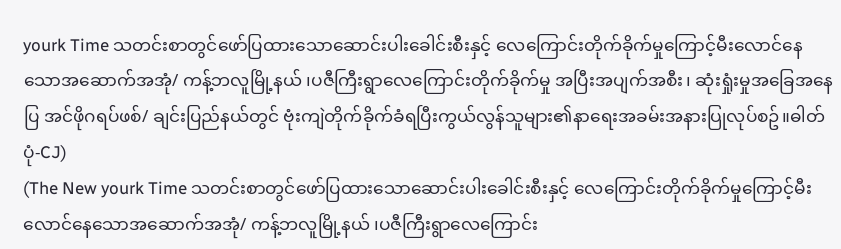yourk Time သတင်းစာတွင်ဖော်ပြထားသောဆောင်းပါးခေါင်းစီးနှင့် လေကြောင်းတိုက်ခိုက်မှုကြောင့်မီးလောင်နေသောအဆောက်အအုံ/ ကန့်ဘလူမြို့နယ် ၊ပဇီကြီးရွာလေကြောင်းတိုက်ခိုက်မှု အပြီးအပျက်အစီး၊ ဆုံးရှုံးမှုအခြေအနေပြ အင်ဖိုဂရပ်ဖစ်/ ချင်းပြည်နယ်တွင် ဗုံးကျဲတိုက်ခိုက်ခံရပြီးကွယ်လွန်သူများ၏နာရေးအခမ်းအနားပြုလုပ်စဥ်။ဓါတ်ပုံ-CJ)
(The New yourk Time သတင်းစာတွင်ဖော်ပြထားသောဆောင်းပါးခေါင်းစီးနှင့် လေကြောင်းတိုက်ခိုက်မှုကြောင့်မီးလောင်နေသောအဆောက်အအုံ/ ကန့်ဘလူမြို့နယ် ၊ပဇီကြီးရွာလေကြောင်း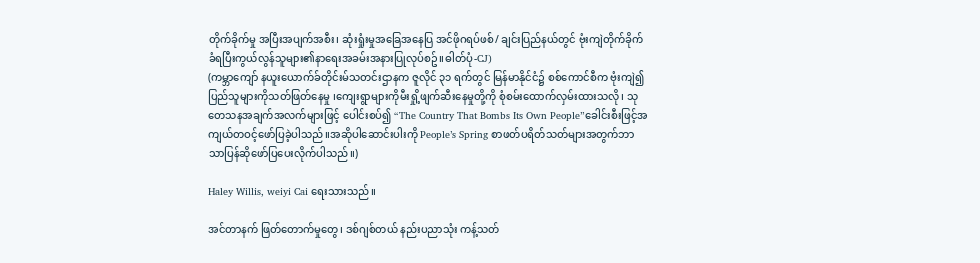တိုက်ခိုက်မှု အပြီးအပျက်အစီး၊ ဆုံးရှုံးမှုအခြေအနေပြ အင်ဖိုဂရပ်ဖစ်/ ချင်းပြည်နယ်တွင် ဗုံးကျဲတိုက်ခိုက်ခံရပြီးကွယ်လွန်သူများ၏နာရေးအခမ်းအနားပြုလုပ်စဥ်။ဓါတ်ပုံ-CJ)
(ကမ္ဘာကျော် နယူးယောက်ခ်တိုင်းမ်သတင်းဌာနက ဇူလိုင် ၃၁ ရက်တွင် မြန်မာနိုင်ငံ၌ စစ်ကောင်စီက ဗုံးကျဲ၍ ပြည်သူများကိုသတ်ဖြတ်နေမှု ၊ကျေးရွာများကိုမီးရှို့ဖျက်ဆီးနေမှုတို့ကို စုံစမ်းထောက်လှမ်းထားသလို၊ သုတေသနအချက်အလက်များဖြင့် ပေါင်းစပ်၍ “The Country That Bombs Its Own People”ခေါင်းစီးဖြင့်အကျယ်တဝင့်ဖော်ပြခဲ့ပါသည်။အဆိုပါဆောင်းပါးကို People’s Spring စာဖတ်ပရိတ်သတ်များအတွက်ဘာသာပြန်ဆိုဖော်ပြပေးလိုက်ပါသည်။)

Haley Willis, weiyi Cai ရေးသားသည်။

အင်တာနက် ဖြတ်တောက်မှုတွေ၊ ဒစ်ဂျစ်တယ် နည်းပညာသုံး ကန့်သတ်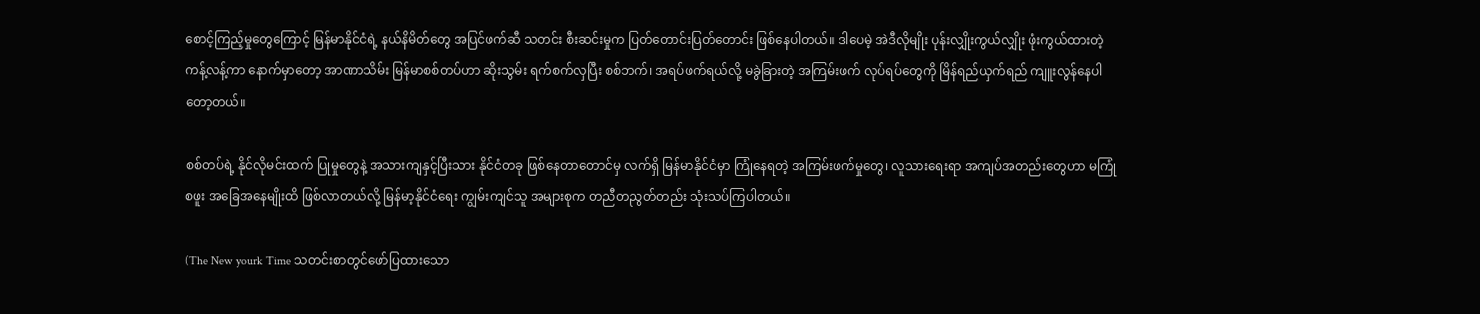စောင့်ကြည့်မှုတွေကြောင့် မြန်မာနိုင်ငံရဲ့ နယ်နိမိတ်တွေ အပြင်ဖက်ဆီ သတင်း စီးဆင်းမှုက ပြတ်တောင်းပြတ်တောင်း ဖြစ်နေပါတယ်။ ဒါပေမဲ့ အဲဒီလိုမျိုး ပုန်းလျှိုးကွယ်လျှိုး ဖုံးကွယ်ထားတဲ့ ကန့်လန့်ကာ နောက်မှာတော့ အာဏာသိမ်း မြန်မာစစ်တပ်ဟာ ဆိုးသွမ်း ရက်စက်လှပြီး စစ်ဘက်၊ အရပ်ဖက်ရယ်လို့ မခွဲခြားတဲ့ အကြမ်းဖက် လုပ်ရပ်တွေကို မြိန်ရည်ယှက်ရည် ကျူးလွန်နေပါတော့တယ်။

စစ်တပ်ရဲ့ နိုင်လိုမင်းထက် ပြုမှုတွေနဲ့ အသားကျနှင့်ပြီးသား နိုင်ငံတခု ဖြစ်နေတာတောင်မှ လက်ရှိ မြန်မာနိုင်ငံမှာ ကြုံနေရတဲ့ အကြမ်းဖက်မှုတွေ၊ လူသားရေးရာ အကျပ်အတည်းတွေဟာ မကြုံစဖူး အခြေအနေမျိုးထိ ဖြစ်လာတယ်လို့ မြန်မာ့နိုင်ငံရေး ကျွမ်းကျင်သူ အများစုက တညီတညွတ်တည်း သုံးသပ်ကြပါတယ်။

(The New yourk Time သတင်းစာတွင်ဖော်ပြထားသော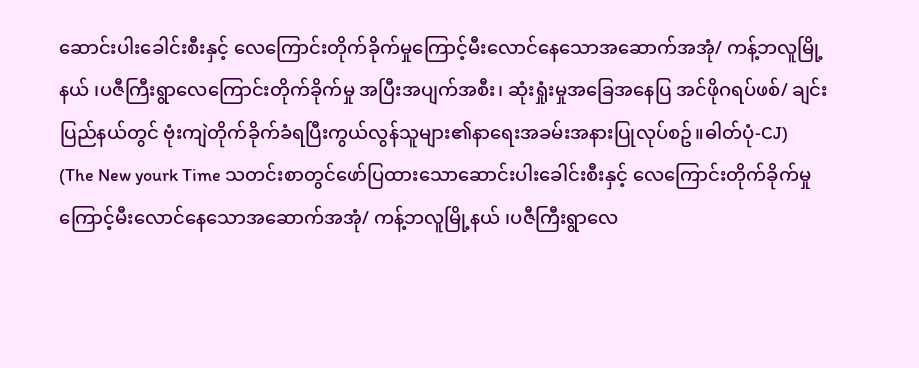ဆောင်းပါးခေါင်းစီးနှင့် လေကြောင်းတိုက်ခိုက်မှုကြောင့်မီးလောင်နေသောအဆောက်အအုံ/ ကန့်ဘလူမြို့နယ် ၊ပဇီကြီးရွာလေကြောင်းတိုက်ခိုက်မှု အပြီးအပျက်အစီး၊ ဆုံးရှုံးမှုအခြေအနေပြ အင်ဖိုဂရပ်ဖစ်/ ချင်းပြည်နယ်တွင် ဗုံးကျဲတိုက်ခိုက်ခံရပြီးကွယ်လွန်သူများ၏နာရေးအခမ်းအနားပြုလုပ်စဥ်။ဓါတ်ပုံ-CJ)
(The New yourk Time သတင်းစာတွင်ဖော်ပြထားသောဆောင်းပါးခေါင်းစီးနှင့် လေကြောင်းတိုက်ခိုက်မှုကြောင့်မီးလောင်နေသောအဆောက်အအုံ/ ကန့်ဘလူမြို့နယ် ၊ပဇီကြီးရွာလေ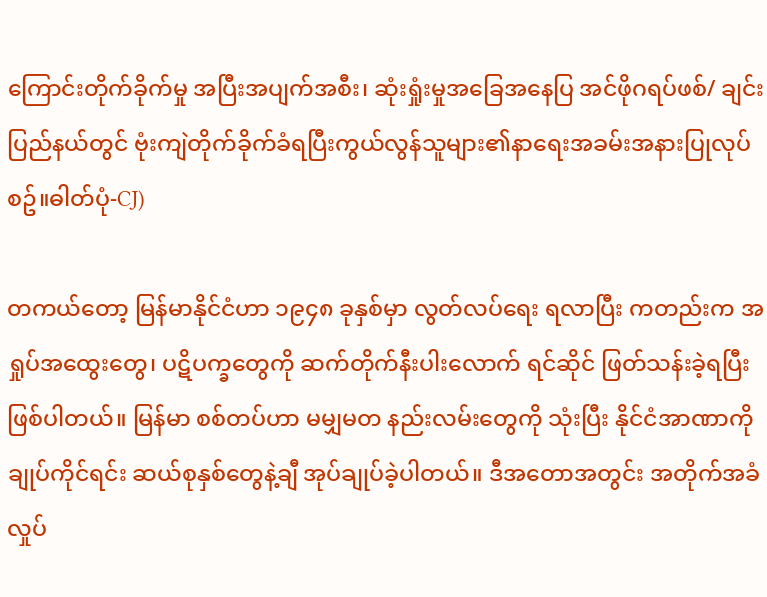ကြောင်းတိုက်ခိုက်မှု အပြီးအပျက်အစီး၊ ဆုံးရှုံးမှုအခြေအနေပြ အင်ဖိုဂရပ်ဖစ်/ ချင်းပြည်နယ်တွင် ဗုံးကျဲတိုက်ခိုက်ခံရပြီးကွယ်လွန်သူများ၏နာရေးအခမ်းအနားပြုလုပ်စဥ်။ဓါတ်ပုံ-CJ)

တကယ်တော့ မြန်မာနိုင်ငံဟာ ၁၉၄၈ ခုနှစ်မှာ လွတ်လပ်ရေး ရလာပြီး ကတည်းက အရှုပ်အထွေးတွေ၊ ပဋိပက္ခတွေကို ဆက်တိုက်နီးပါးလောက် ရင်ဆိုင် ဖြတ်သန်းခဲ့ရပြီး ဖြစ်ပါတယ်။ မြန်မာ စစ်တပ်ဟာ မမျှမတ နည်းလမ်းတွေကို သုံးပြီး နိုင်ငံအာဏာကို ချုပ်ကိုင်ရင်း ဆယ်စုနှစ်တွေနဲ့ချီ အုပ်ချုပ်ခဲ့ပါတယ်။ ဒီအတောအတွင်း အတိုက်အခံ လှုပ်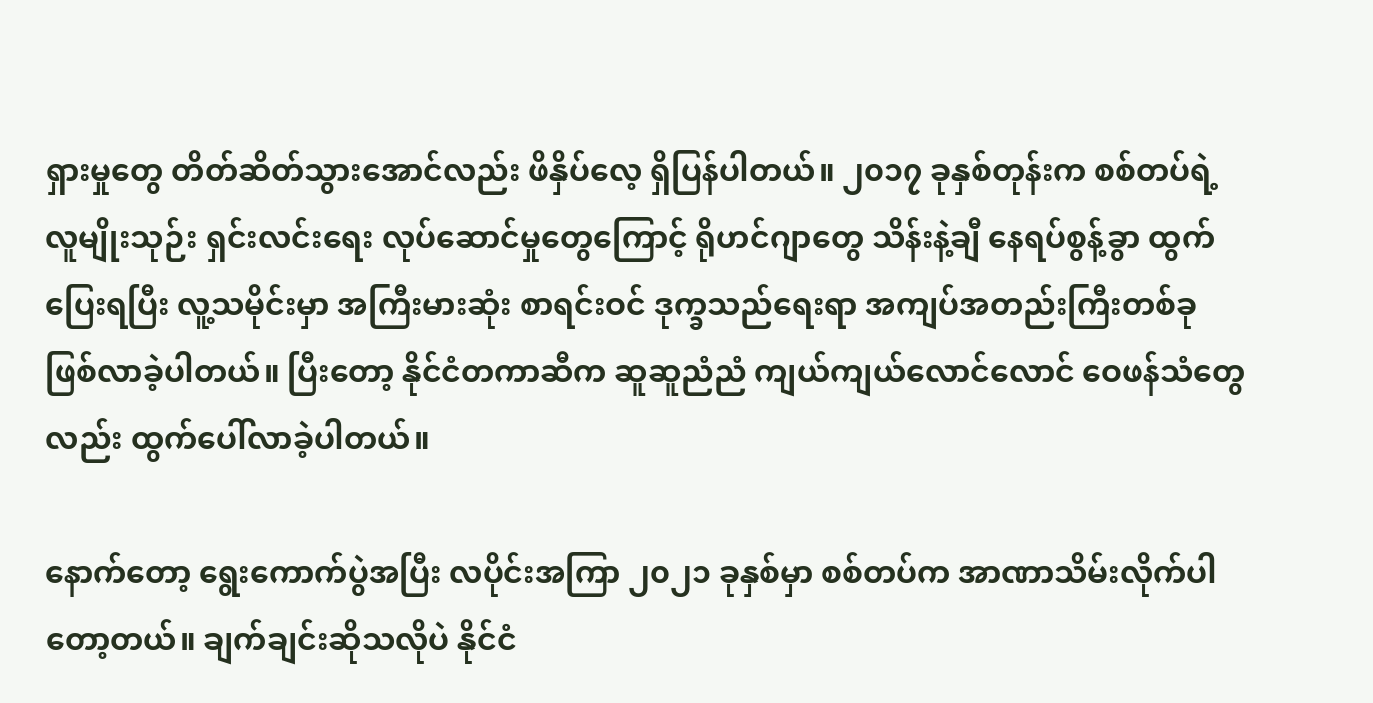ရှားမှုတွေ တိတ်ဆိတ်သွားအောင်လည်း ဖိနှိပ်လေ့ ရှိပြန်ပါတယ်။ ၂၀၁၇ ခုနှစ်တုန်းက စစ်တပ်ရဲ့ လူမျိုးသုဉ်း ရှင်းလင်းရေး လုပ်ဆောင်မှုတွေကြောင့် ရိုဟင်ဂျာတွေ သိန်းနဲ့ချီ နေရပ်စွန့်ခွာ ထွက်ပြေးရပြီး လူ့သမိုင်းမှာ အကြီးမားဆုံး စာရင်းဝင် ဒုက္ခသည်ရေးရာ အကျပ်အတည်းကြီးတစ်ခု ဖြစ်လာခဲ့ပါတယ်။ ပြီးတော့ နိုင်ငံတကာဆီက ဆူဆူညံညံ ကျယ်ကျယ်လောင်လောင် ဝေဖန်သံတွေလည်း ထွက်ပေါ်လာခဲ့ပါတယ်။

နောက်တော့ ရွေးကောက်ပွဲအပြီး လပိုင်းအကြာ ၂၀၂၁ ခုနှစ်မှာ စစ်တပ်က အာဏာသိမ်းလိုက်ပါတော့တယ်။ ချက်ချင်းဆိုသလိုပဲ နိုင်ငံ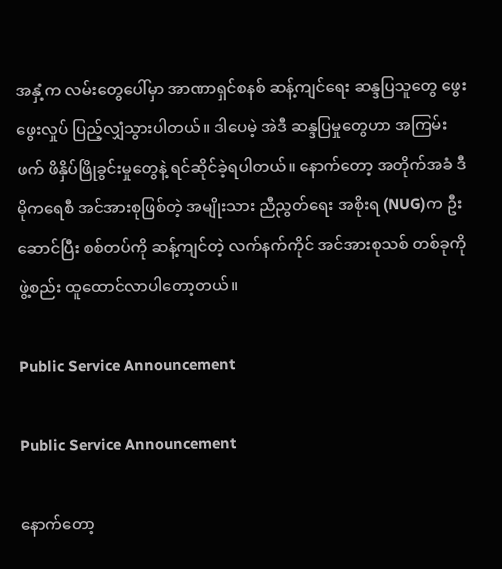အနှံ့က လမ်းတွေပေါ်မှာ အာဏာရှင်စနစ် ဆန့်ကျင်ရေး ဆန္ဒပြသူတွေ ဖွေးဖွေးလှုပ် ပြည့်လျှံသွားပါတယ်။ ဒါပေမဲ့ အဲဒီ ဆန္ဒပြမှုတွေဟာ အကြမ်းဖက် ဖိနှိပ်ဖြိုခွင်းမှုတွေနဲ့ ရင်ဆိုင်ခဲ့ရပါတယ်။ နောက်တော့ အတိုက်အခံ ဒီမိုကရေစီ အင်အားစုဖြစ်တဲ့ အမျိုးသား ညီညွတ်ရေး အစိုးရ (NUG)က ဦးဆောင်ပြီး စစ်တပ်ကို ဆန့်ကျင်တဲ့ လက်နက်ကိုင် အင်အားစုသစ် တစ်ခုကို ဖွဲ့စည်း ထူထောင်လာပါတော့တယ်။

Public Service Announcement

Public Service Announcement

နောက်တော့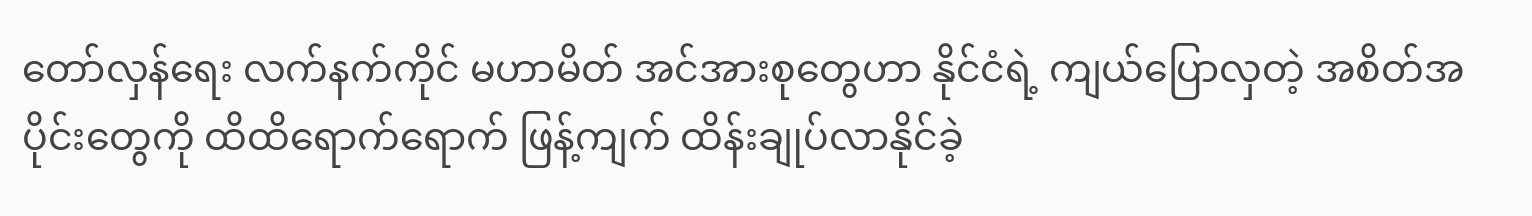တော်လှန်ရေး လက်နက်ကိုင် မဟာမိတ် အင်အားစုတွေဟာ နိုင်ငံရဲ့ ကျယ်ပြောလှတဲ့ အစိတ်အပိုင်းတွေကို ထိထိရောက်ရောက် ဖြန့်ကျက် ထိန်းချုပ်လာနိုင်ခဲ့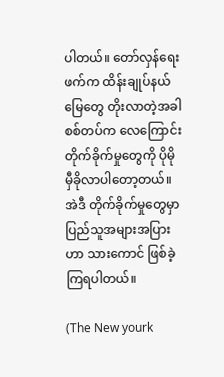ပါတယ်။ တော်လှန်ရေးဖက်က ထိန်းချုပ်နယ်မြေတွေ တိုးလာတဲ့အခါ စစ်တပ်က လေကြောင်း တိုက်ခိုက်မှုတွေကို ပိုမို မှီခိုလာပါတော့တယ်။ အဲဒီ တိုက်ခိုက်မှုတွေမှာ ပြည်သူအများအပြားဟာ သားကောင် ဖြစ်ခဲ့ကြရပါတယ်။

(The New yourk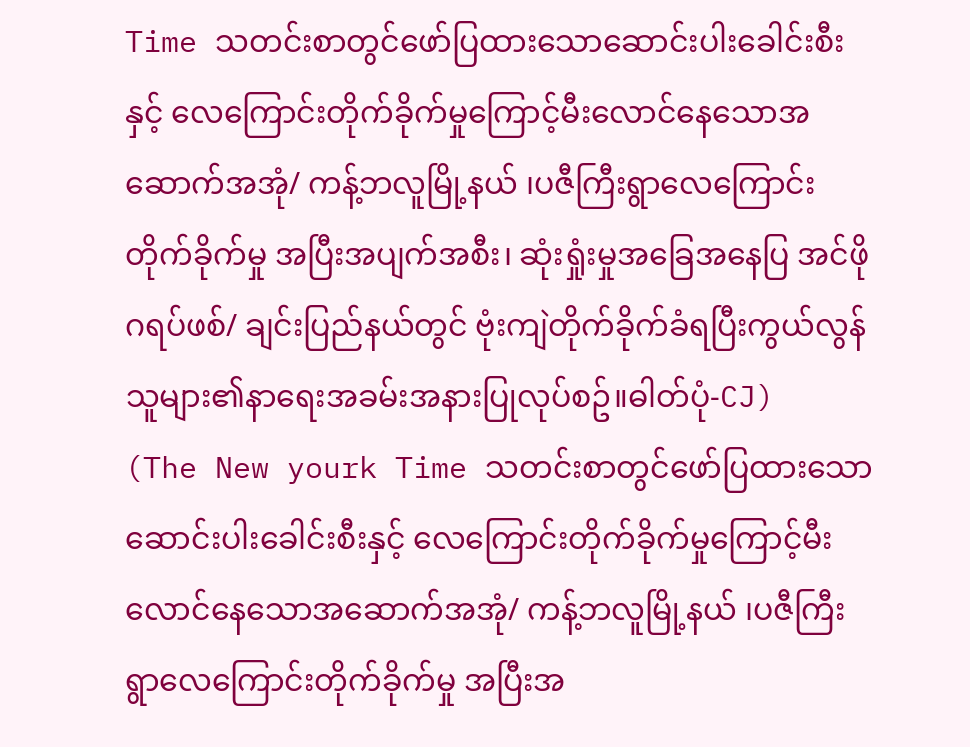Time သတင်းစာတွင်ဖော်ပြထားသောဆောင်းပါးခေါင်းစီးနှင့် လေကြောင်းတိုက်ခိုက်မှုကြောင့်မီးလောင်နေသောအဆောက်အအုံ/ ကန့်ဘလူမြို့နယ် ၊ပဇီကြီးရွာလေကြောင်းတိုက်ခိုက်မှု အပြီးအပျက်အစီး၊ ဆုံးရှုံးမှုအခြေအနေပြ အင်ဖိုဂရပ်ဖစ်/ ချင်းပြည်နယ်တွင် ဗုံးကျဲတိုက်ခိုက်ခံရပြီးကွယ်လွန်သူများ၏နာရေးအခမ်းအနားပြုလုပ်စဥ်။ဓါတ်ပုံ-CJ)
(The New yourk Time သတင်းစာတွင်ဖော်ပြထားသောဆောင်းပါးခေါင်းစီးနှင့် လေကြောင်းတိုက်ခိုက်မှုကြောင့်မီးလောင်နေသောအဆောက်အအုံ/ ကန့်ဘလူမြို့နယ် ၊ပဇီကြီးရွာလေကြောင်းတိုက်ခိုက်မှု အပြီးအ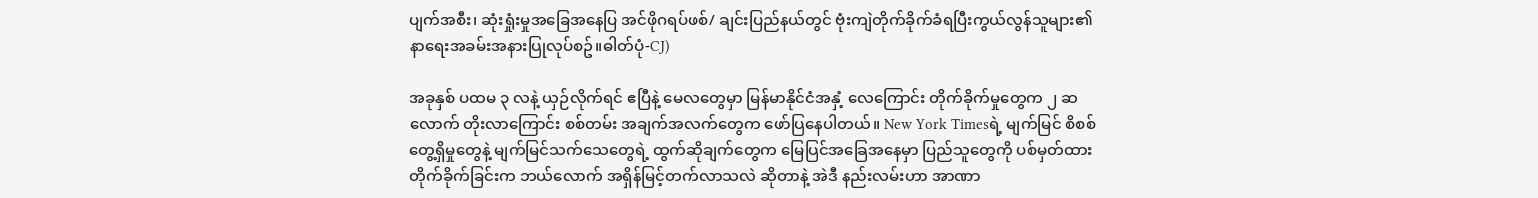ပျက်အစီး၊ ဆုံးရှုံးမှုအခြေအနေပြ အင်ဖိုဂရပ်ဖစ်/ ချင်းပြည်နယ်တွင် ဗုံးကျဲတိုက်ခိုက်ခံရပြီးကွယ်လွန်သူများ၏နာရေးအခမ်းအနားပြုလုပ်စဥ်။ဓါတ်ပုံ-CJ)

အခုနှစ် ပထမ ၃ လနဲ့ ယှဉ်လိုက်ရင် ဧပြီနဲ့ မေလတွေမှာ မြန်မာနိုင်ငံအနှံ့ လေကြောင်း တိုက်ခိုက်မှုတွေက ၂ ဆလောက် တိုးလာကြောင်း စစ်တမ်း အချက်အလက်တွေက ဖော်ပြနေပါတယ်။ New York Timesရဲ့ မျက်မြင် စိစစ် တွေ့ရှိမှုတွေနဲ့ မျက်မြင်သက်သေတွေရဲ့ ထွက်ဆိုချက်တွေက မြေပြင်အခြေအနေမှာ ပြည်သူတွေကို ပစ်မှတ်ထား တိုက်ခိုက်ခြင်းက ဘယ်လောက် အရှိန်မြင့်တက်လာသလဲ ဆိုတာနဲ့ အဲဒီ နည်းလမ်းဟာ အာဏာ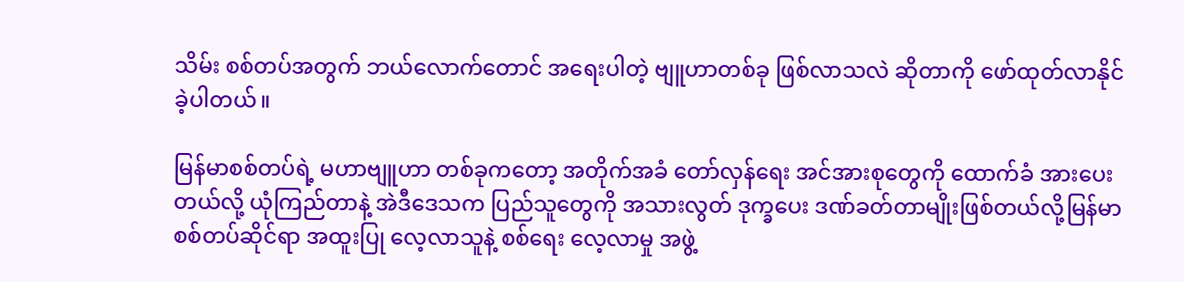သိမ်း စစ်တပ်အတွက် ဘယ်လောက်တောင် အရေးပါတဲ့ ဗျူဟာတစ်ခု ဖြစ်လာသလဲ ဆိုတာကို ဖော်ထုတ်လာနိုင်ခဲ့ပါတယ်။

မြန်မာစစ်တပ်ရဲ့ မဟာဗျူဟာ တစ်ခုကတော့ အတိုက်အခံ တော်လှန်ရေး အင်အားစုတွေကို ထောက်ခံ အားပေးတယ်လို့ ယုံကြည်တာနဲ့ အဲဒီဒေသက ပြည်သူတွေကို အသားလွတ် ဒုက္ခပေး ဒဏ်ခတ်တာမျိုးဖြစ်တယ်လို့မြန်မာ စစ်တပ်ဆိုင်ရာ အထူးပြု လေ့လာသူနဲ့ စစ်ရေး လေ့လာမှု အဖွဲ့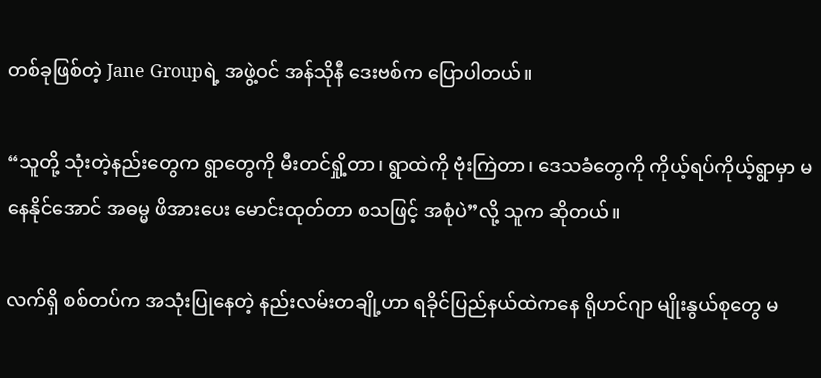တစ်ခုဖြစ်တဲ့ Jane Groupရဲ့ အဖွဲ့ဝင် အန်သိုနီ ဒေးဗစ်က ပြောပါတယ်။

“သူတို့ သုံးတဲ့နည်းတွေက ရွာတွေကို မီးတင်ရှို့တာ၊ ရွာထဲကို ဗုံးကြဲတာ၊ ဒေသခံတွေကို ကိုယ့်ရပ်ကိုယ့်ရွာမှာ မနေနိုင်အောင် အဓမ္မ ဖိအားပေး မောင်းထုတ်တာ စသဖြင့် အစုံပဲ”လို့ သူက ဆိုတယ်။

လက်ရှိ စစ်တပ်က အသုံးပြုနေတဲ့ နည်းလမ်းတချို့ဟာ ရခိုင်ပြည်နယ်ထဲကနေ ရိုဟင်ဂျာ မျိုးနွယ်စုတွေ မ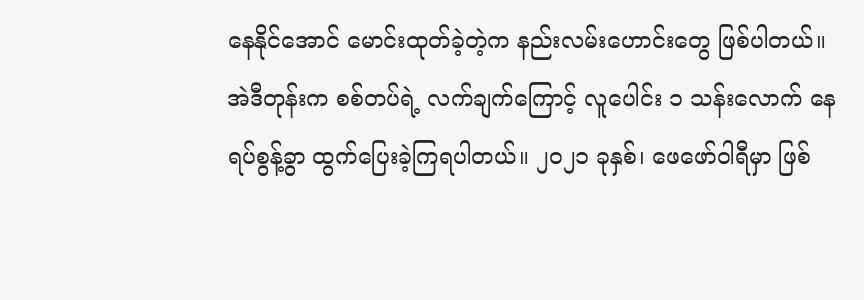နေနိုင်အောင် မောင်းထုတ်ခဲ့တဲ့က နည်းလမ်းဟောင်းတွေ ဖြစ်ပါတယ်။ အဲဒီတုန်းက စစ်တပ်ရဲ့ လက်ချက်ကြောင့် လူပေါင်း ၁ သန်းလောက် နေရပ်စွန့်ခွာ ထွက်ပြေးခဲ့ကြရပါတယ်။ ၂၀၂၁ ခုနှစ်၊ ဖေဖော်ဝါရီမှာ ဖြစ်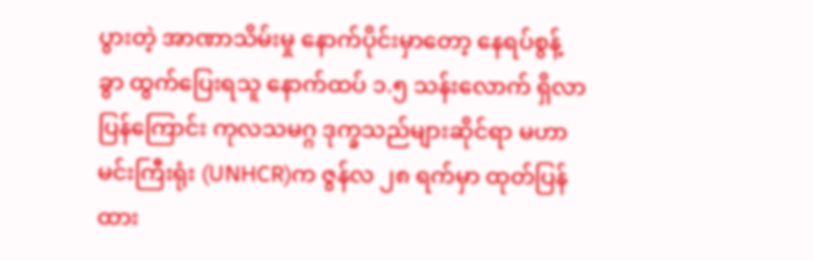ပွားတဲ့ အာဏာသိမ်းမှု နောက်ပိုင်းမှာတော့ နေရပ်စွန့်ခွာ ထွက်ပြေးရသူ နောက်ထပ် ၁.၅ သန်းလောက် ရှိလာပြန်ကြောင်း ကုလသမဂ္ဂ ဒုက္ခသည်များဆိုင်ရာ မဟာမင်းကြီးရုံး (UNHCR)က ဇွန်လ ၂၈ ရက်မှာ ထုတ်ပြန်ထား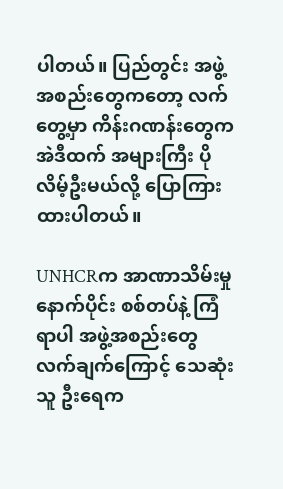ပါတယ်။ ပြည်တွင်း အဖွဲ့အစည်းတွေကတော့ လက်တွေ့မှာ ကိန်းဂဏန်းတွေက အဲဒီထက် အများကြီး ပိုလိမ့်ဦးမယ်လို့ ပြောကြားထားပါတယ်။

UNHCRက အာဏာသိမ်းမှုနောက်ပိုင်း စစ်တပ်နဲ့ ကြံရာပါ အဖွဲ့အစည်းတွေ လက်ချက်ကြောင့် သေဆုံးသူ ဦးရေက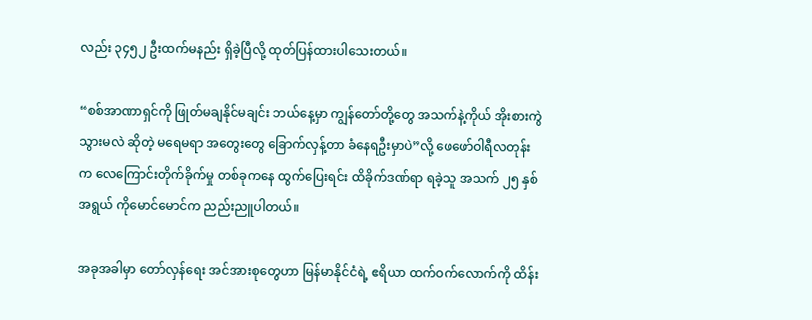လည်း ၃၄၅၂ ဦးထက်မနည်း ရှိခဲ့ပြီလို့ ထုတ်ပြန်ထားပါသေးတယ်။

“စစ်အာဏာရှင်ကို ဖြုတ်မချနိုင်မချင်း ဘယ်နေ့မှာ ကျွန်တော်တို့တွေ အသက်နဲ့ကိုယ် အိုးစားကွဲသွားမလဲ ဆိုတဲ့ မရေမရာ အတွေးတွေ ခြောက်လှန့်တာ ခံနေရဦးမှာပဲ”လို့ ဖေဖော်ဝါရီလတုန်းက လေကြောင်းတိုက်ခိုက်မှု တစ်ခုကနေ ထွက်ပြေးရင်း ထိခိုက်ဒဏ်ရာ ရခဲ့သူ အသက် ၂၅ နှစ်အရွယ် ကိုမောင်မောင်က ညည်းညူပါတယ်။

အခုအခါမှာ တော်လှန်ရေး အင်အားစုတွေဟာ မြန်မာနိုင်ငံရဲ့ ဧရိယာ ထက်ဝက်လောက်ကို ထိန်း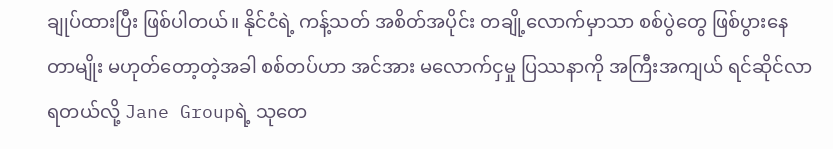ချုပ်ထားပြီး ဖြစ်ပါတယ်။ နိုင်ငံရဲ့ ကန့်သတ် အစိတ်အပိုင်း တချို့လောက်မှာသာ စစ်ပွဲတွေ ဖြစ်ပွားနေတာမျိုး မဟုတ်တော့တဲ့အခါ စစ်တပ်ဟာ အင်အား မလောက်ငှမှု ပြဿနာကို အကြီးအကျယ် ရင်ဆိုင်လာရတယ်လို့ Jane Groupရဲ့ သုတေ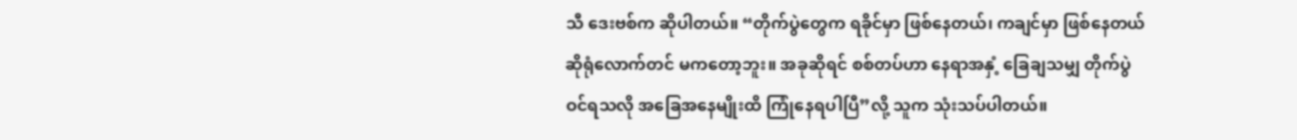သီ ဒေးဗစ်က ဆိုပါတယ်။ “တိုက်ပွဲတွေက ရခိုင်မှာ ဖြစ်နေတယ်၊ ကချင်မှာ ဖြစ်နေတယ် ဆိုရုံလောက်တင် မကတော့ဘူး။ အခုဆိုရင် စစ်တပ်ဟာ နေရာအနှံ့ ခြေချသမျှ တိုက်ပွဲဝင်ရသလို အခြေအနေမျိုးထိ ကြုံနေရပါပြီ”လို့ သူက သုံးသပ်ပါတယ်။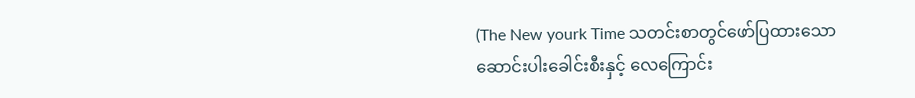(The New yourk Time သတင်းစာတွင်ဖော်ပြထားသောဆောင်းပါးခေါင်းစီးနှင့် လေကြောင်း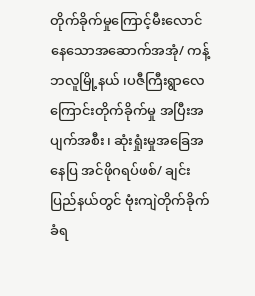တိုက်ခိုက်မှုကြောင့်မီးလောင်နေသောအဆောက်အအုံ/ ကန့်ဘလူမြို့နယ် ၊ပဇီကြီးရွာလေကြောင်းတိုက်ခိုက်မှု အပြီးအပျက်အစီး၊ ဆုံးရှုံးမှုအခြေအနေပြ အင်ဖိုဂရပ်ဖစ်/ ချင်းပြည်နယ်တွင် ဗုံးကျဲတိုက်ခိုက်ခံရ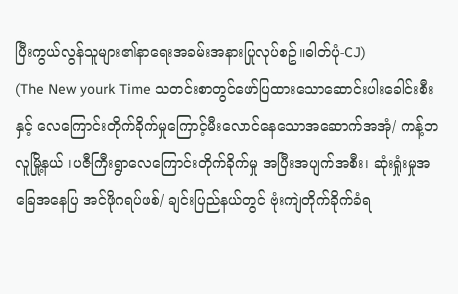ပြီးကွယ်လွန်သူများ၏နာရေးအခမ်းအနားပြုလုပ်စဥ်။ဓါတ်ပုံ-CJ)
(The New yourk Time သတင်းစာတွင်ဖော်ပြထားသောဆောင်းပါးခေါင်းစီးနှင့် လေကြောင်းတိုက်ခိုက်မှုကြောင့်မီးလောင်နေသောအဆောက်အအုံ/ ကန့်ဘလူမြို့နယ် ၊ပဇီကြီးရွာလေကြောင်းတိုက်ခိုက်မှု အပြီးအပျက်အစီး၊ ဆုံးရှုံးမှုအခြေအနေပြ အင်ဖိုဂရပ်ဖစ်/ ချင်းပြည်နယ်တွင် ဗုံးကျဲတိုက်ခိုက်ခံရ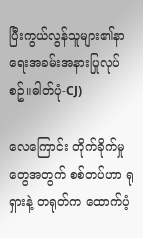ပြီးကွယ်လွန်သူများ၏နာရေးအခမ်းအနားပြုလုပ်စဥ်။ဓါတ်ပုံ-CJ)

လေကြောင်း တိုက်ခိုက်မှုတွေအတွက် စစ်တပ်ဟာ ရုရှားနဲ့ တရုတ်က ထောက်ပံ့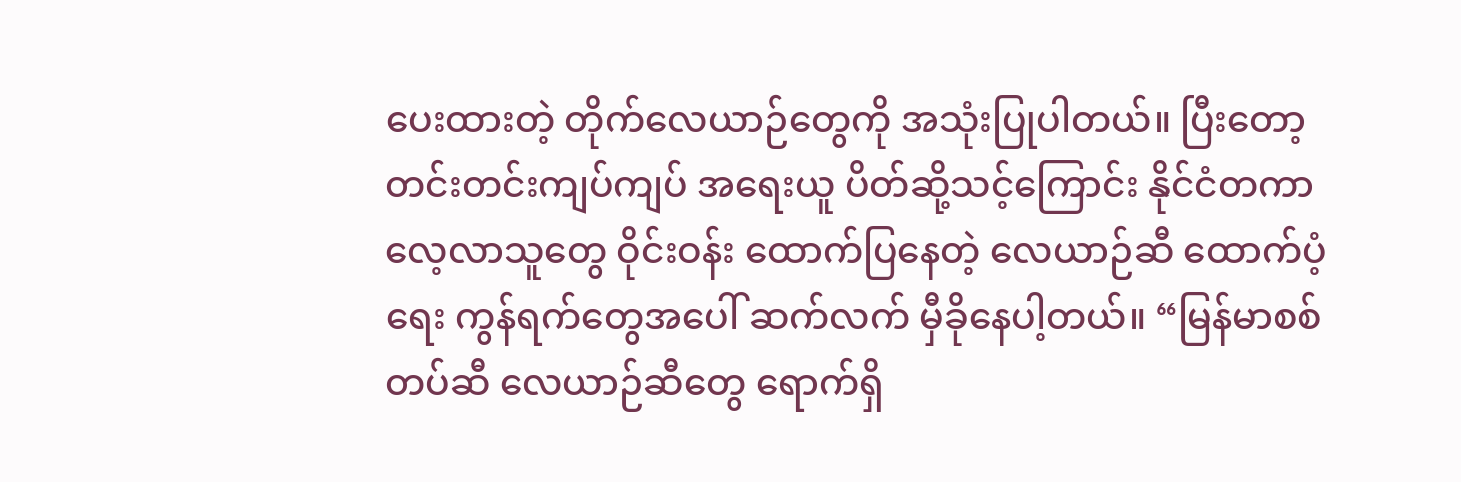ပေးထားတဲ့ တိုက်လေယာဉ်တွေကို အသုံးပြုပါတယ်။ ပြီးတော့ တင်းတင်းကျပ်ကျပ် အရေးယူ ပိတ်ဆို့သင့်ကြောင်း နိုင်ငံတကာ လေ့လာသူတွေ ဝိုင်းဝန်း ထောက်ပြနေတဲ့ လေယာဉ်ဆီ ထောက်ပံ့ရေး ကွန်ရက်တွေအပေါ် ဆက်လက် မှီခိုနေပါ့တယ်။ “မြန်မာစစ်တပ်ဆီ လေယာဉ်ဆီတွေ ရောက်ရှိ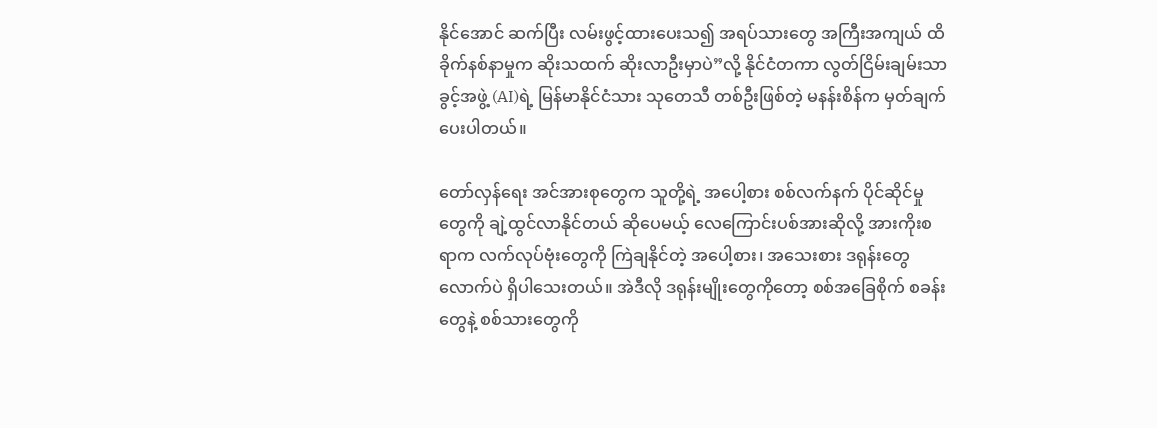နိုင်အောင် ဆက်ပြီး လမ်းဖွင့်ထားပေးသ၍ အရပ်သားတွေ အကြီးအကျယ် ထိခိုက်နစ်နာမှုက ဆိုးသထက် ဆိုးလာဦးမှာပဲ”လို့ နိုင်ငံတကာ လွတ်ငြိမ်းချမ်းသာခွင့်အဖွဲ့ (AI)ရဲ့ မြန်မာနိုင်ငံသား သုတေသီ တစ်ဦးဖြစ်တဲ့ မနန်းစိန်က မှတ်ချက်ပေးပါတယ်။

တော်လှန်ရေး အင်အားစုတွေက သူတို့ရဲ့ အပေါ့စား စစ်လက်နက် ပိုင်ဆိုင်မှုတွေကို ချဲ့ထွင်လာနိုင်တယ် ဆိုပေမယ့် လေကြောင်းပစ်အားဆိုလို့ အားကိုးစရာက လက်လုပ်ဗုံးတွေကို ကြဲချနိုင်တဲ့ အပေါ့စား၊ အသေးစား ဒရုန်းတွေလောက်ပဲ ရှိပါသေးတယ်။ အဲဒီလို ဒရုန်းမျိုးတွေကိုတော့ စစ်အခြေစိုက် စခန်းတွေနဲ့ စစ်သားတွေကို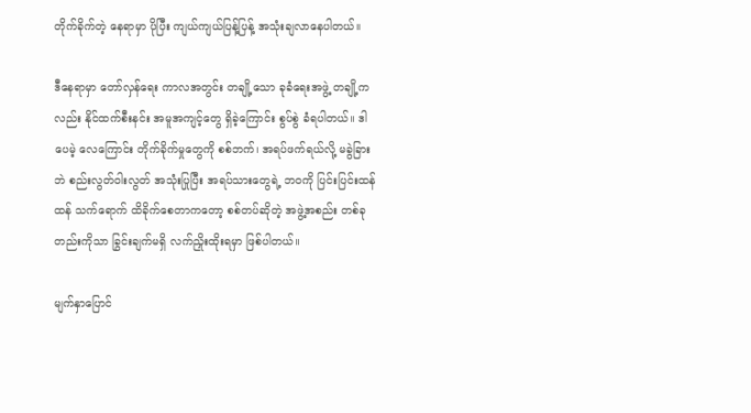တိုက်ခိုက်တဲ့ နေရာမှာ ပိုပြီး ကျယ်ကျယ်ပြန့်ပြန့် အသုံးချလာနေပါတယ်။

ဒီနေရာမှာ တော်လှန်ရေး ကာလအတွင်း တချို့သော ခုခံရေးအဖွဲ့ တချို့ကလည်း နိုင်ထက်စီးနင်း အမူအကျင့်တွေ ရှိခဲ့ကြောင်း စွပ်စွဲ ခံရပါတယ်။ ဒါပေမဲ့ လေကြောင်း တိုက်ခိုက်မှုတွေကို စစ်ဘက်၊ အရပ်ဖက်ရယ်လို့ မခွဲခြားဘဲ စည်းလွတ်ဝါးလွတ် အသုံးပြုပြီး အရပ်သားတွေရဲ့ ဘဝကို ပြင်းပြင်းထန်ထန် သက်ရောက် ထိခိုက်စေတာကတော့ စစ်တပ်ဆိုတဲ့ အဖွဲ့အစည်း တစ်ခုတည်းကိုသာ ခြွင်းချက်မရှိ လက်ညှိုးထိုးရမှာ ဖြစ်ပါတယ်။

မျက်နှာပြောင်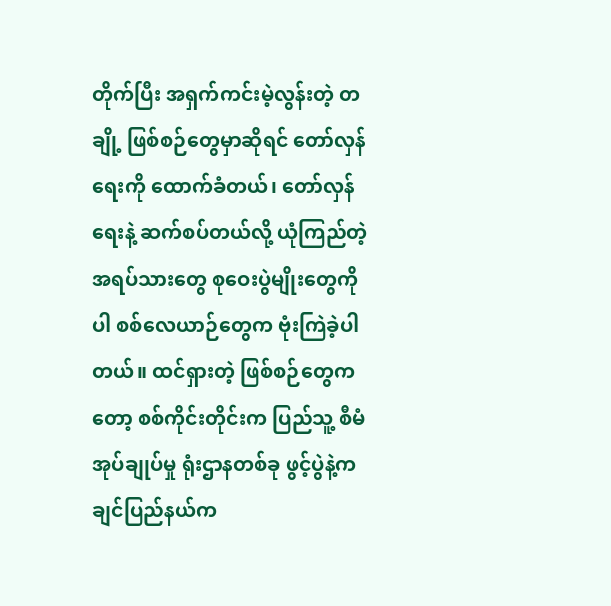တိုက်ပြီး အရှက်ကင်းမဲ့လွန်းတဲ့ တချို့ ဖြစ်စဉ်တွေမှာဆိုရင် တော်လှန်ရေးကို ထောက်ခံတယ်၊ တော်လှန်ရေးနဲ့ ဆက်စပ်တယ်လို့ ယုံကြည်တဲ့ အရပ်သားတွေ စုဝေးပွဲမျိုးတွေကိုပါ စစ်လေယာဉ်တွေက ဗုံးကြဲခဲ့ပါတယ်။ ထင်ရှားတဲ့ ဖြစ်စဉ်တွေကတော့ စစ်ကိုင်းတိုင်းက ပြည်သူ့ စီမံအုပ်ချုပ်မှု ရုံးဌာနတစ်ခု ဖွင့်ပွဲနဲ့ကချင်ပြည်နယ်က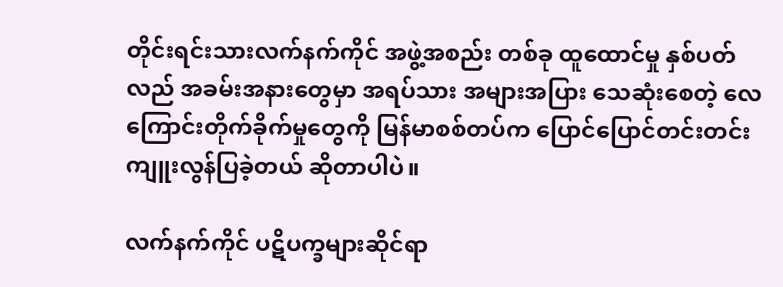တိုင်းရင်းသားလက်နက်ကိုင် အဖွဲ့အစည်း တစ်ခု ထူထောင်မှု နှစ်ပတ်လည် အခမ်းအနားတွေမှာ အရပ်သား အများအပြား သေဆုံးစေတဲ့ လေကြောင်းတိုက်ခိုက်မှုတွေကို မြန်မာစစ်တပ်က ပြောင်ပြောင်တင်းတင်း ကျူးလွန်ပြခဲ့တယ် ဆိုတာပါပဲ။

လက်နက်ကိုင် ပဋိပက္ခများဆိုင်ရာ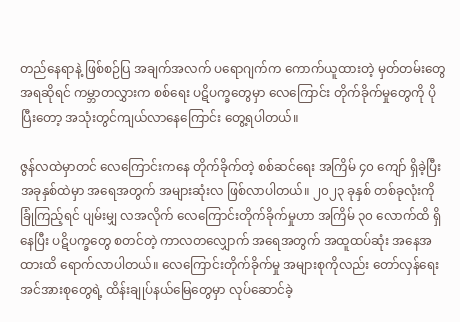တည်နေရာနဲ့ ဖြစ်စဉ်ပြ အချက်အလက် ပရောဂျက်က ကောက်ယူထားတဲ့ မှတ်တမ်းတွေအရဆိုရင် ကမ္ဘာတလွှားက စစ်ရေး ပဋိပက္ခတွေမှာ လေကြောင်း တိုက်ခိုက်မှုတွေကို ပိုပြီးတော့ အသုံးတွင်ကျယ်လာနေကြောင်း တွေ့ရပါတယ်။

ဇွန်လထဲမှာတင် လေကြောင်းကနေ တိုက်ခိုက်တဲ့ စစ်ဆင်ရေး အကြိမ် ၄၀ ကျော် ရှိခဲ့ပြီး အခုနှစ်ထဲမှာ အရေအတွက် အများဆုံးလ ဖြစ်လာပါတယ်။ ၂၀၂၃ ခုနှစ် တစ်ခုလုံးကို ခြုံကြည့်ရင် ပျမ်းမျှ လအလိုက် လေကြောင်းတိုက်ခိုက်မှုဟာ အကြိမ် ၃၀ လောက်ထိ ရှိနေပြီး ပဋိပက္ခတွေ စတင်တဲ့ ကာလတလျှောက် အရေအတွက် အထူထပ်ဆုံး အနေအထားထိ ရောက်လာပါတယ်။ လေကြောင်းတိုက်ခိုက်မှု အများစုကိုလည်း တော်လှန်ရေး အင်အားစုတွေရဲ့ ထိန်းချုပ်နယ်မြေတွေမှာ လုပ်ဆောင်ခဲ့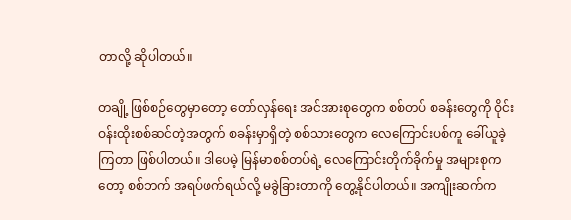တာလို့ ဆိုပါတယ်။

တချို့ ဖြစ်စဉ်တွေမှာတော့ တော်လှန်ရေး အင်အားစုတွေက စစ်တပ် စခန်းတွေကို ဝိုင်းဝန်းထိုးစစ်ဆင်တဲ့အတွက် စခန်းမှာရှိတဲ့ စစ်သားတွေက လေကြောင်းပစ်ကူ ခေါ်ယူခဲ့ကြတာ ဖြစ်ပါတယ်။ ဒါပေမဲ့ မြန်မာစစ်တပ်ရဲ့ လေကြောင်းတိုက်ခိုက်မှု အများစုကတော့ စစ်ဘက် အရပ်ဖက်ရယ်လို့ မခွဲခြားတာကို တွေ့နိုင်ပါတယ်။ အကျိုးဆက်က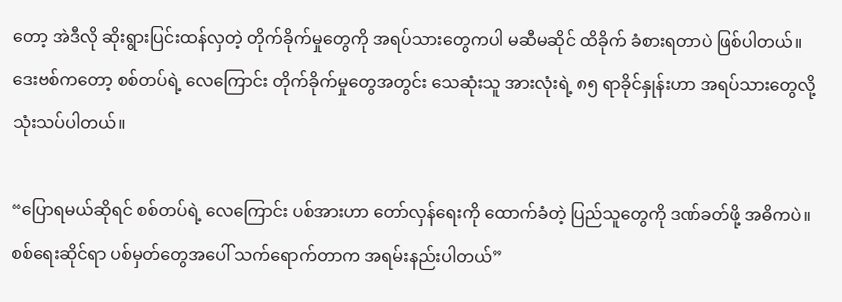တော့ အဲဒီလို ဆိုးရွားပြင်းထန်လှတဲ့ တိုက်ခိုက်မှုတွေကို အရပ်သားတွေကပါ မဆီမဆိုင် ထိခိုက် ခံစားရတာပဲ ဖြစ်ပါတယ်။ ဒေးဗစ်ကတော့ စစ်တပ်ရဲ့ လေကြောင်း တိုက်ခိုက်မှုတွေအတွင်း သေဆုံးသူ အားလုံးရဲ့ ၈၅ ရာခိုင်နှုန်းဟာ အရပ်သားတွေလို့ သုံးသပ်ပါတယ်။

“ပြောရမယ်ဆိုရင် စစ်တပ်ရဲ့ လေကြောင်း ပစ်အားဟာ တော်လှန်ရေးကို ထောက်ခံတဲ့ ပြည်သူတွေကို ဒဏ်ခတ်ဖို့ အဓိကပဲ။ စစ်ရေးဆိုင်ရာ ပစ်မှတ်တွေအပေါ် သက်ရောက်တာက အရမ်းနည်းပါတယ်”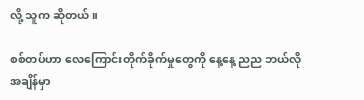လို့ သူက ဆိုတယ်။

စစ်တပ်ဟာ လေကြောင်းတိုက်ခိုက်မှုတွေကို နေ့နေ့ ညည ဘယ်လိုအချိန်မှာ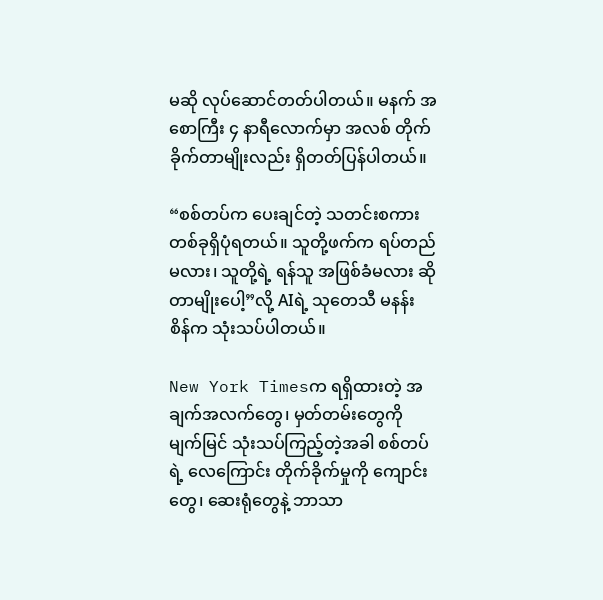မဆို လုပ်ဆောင်တတ်ပါတယ်။ မနက် အစောကြီး ၄ နာရီလောက်မှာ အလစ် တိုက်ခိုက်တာမျိုးလည်း ရှိတတ်ပြန်ပါတယ်။

“စစ်တပ်က ပေးချင်တဲ့ သတင်းစကား တစ်ခုရှိပုံရတယ်။ သူတို့ဖက်က ရပ်တည်မလား၊ သူတို့ရဲ့ ရန်သူ အဖြစ်ခံမလား ဆိုတာမျိုးပေါ့”လို့ AIရဲ့ သုတေသီ မနန်းစိန်က သုံးသပ်ပါတယ်။

New York Timesက ရရှိထားတဲ့ အချက်အလက်တွေ၊ မှတ်တမ်းတွေကို မျက်မြင် သုံးသပ်ကြည့်တဲ့အခါ စစ်တပ်ရဲ့ လေကြောင်း တိုက်ခိုက်မှုကို ကျောင်းတွေ၊ ဆေးရုံတွေနဲ့ ဘာသာ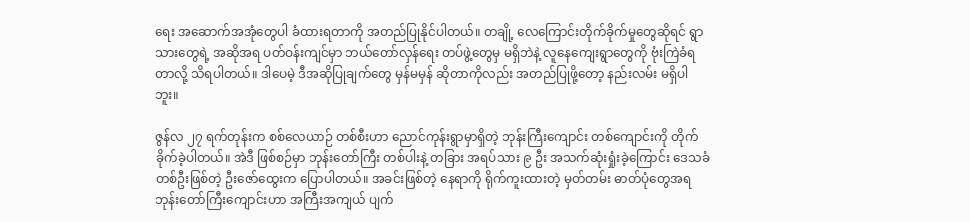ရေး အဆောက်အအုံတွေပါ ခံထားရတာကို အတည်ပြုနိုင်ပါတယ်။ တချို့ လေကြောင်းတိုက်ခိုက်မှုတွေဆိုရင် ရွာသားတွေရဲ့ အဆိုအရ ပတ်ဝန်းကျင်မှာ ဘယ်တော်လှန်ရေး တပ်ဖွဲ့တွေမှ မရှိဘဲနဲ့ လူနေကျေးရွာတွေကို ဗုံးကြဲခံရတာလို့ သိရပါတယ်။ ဒါပေမဲ့ ဒီအဆိုပြုချက်တွေ မှန်မမှန် ဆိုတာကိုလည်း အတည်ပြုဖို့တော့ နည်းလမ်း မရှိပါဘူး။

ဇွန်လ ၂၇ ရက်တုန်းက စစ်လေယာဉ် တစ်စီးဟာ ညောင်ကုန်းရွာမှာရှိတဲ့ ဘုန်းကြီးကျောင်း တစ်ကျောင်းကို တိုက်ခိုက်ခဲ့ပါတယ်။ အဲဒီ ဖြစ်စဉ်မှာ ဘုန်းတော်ကြီး တစ်ပါးနဲ့ တခြား အရပ်သား ၉ ဦး အသက်ဆုံးရှုံးခဲ့ကြောင်း ဒေသခံ တစ်ဦးဖြစ်တဲ့ ဦးဇော်ထွေးက ပြောပါတယ်။ အခင်းဖြစ်တဲ့ နေရာကို ရိုက်ကူးထားတဲ့ မှတ်တမ်း ဓာတ်ပုံတွေအရ ဘုန်းတော်ကြီးကျောင်းဟာ အကြီးအကျယ် ပျက်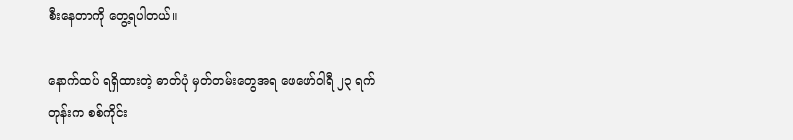စီးနေတာကို တွေ့ရပါတယ်။

နောက်ထပ် ရရှိထားတဲ့ ဓာတ်ပုံ မှတ်တမ်းတွေအရ ဖေဖော်ဝါရီ ၂၃ ရက်တုန်းက စစ်ကိုင်း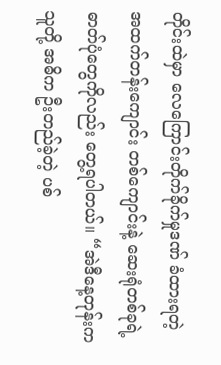တိုင်းထဲမှာ လေကြောင်းတိုက်ခိုက်မှုဒဏ် ခံထားရတဲ့ အထက်တန်းကျောင်း တစ်ကျောင်းနဲ့ ဆေးရုံတစ်ခုရဲ့ ဓာတ်ပုံတွေကိုလည်း တွေ့ရပါတယ်။ “အဲဒီနေ့တုန်းက သူတို့ အဓိက ဦးတည်ခဲ့တဲ့ ပစ်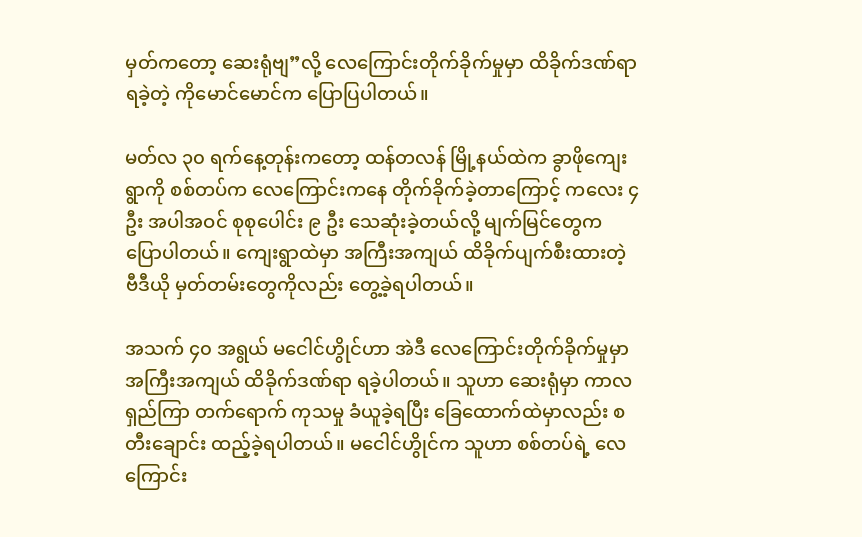မှတ်ကတော့ ဆေးရုံဗျ”လို့ လေကြောင်းတိုက်ခိုက်မှုမှာ ထိခိုက်ဒဏ်ရာ ရခဲ့တဲ့ ကိုမောင်မောင်က ပြောပြပါတယ်။

မတ်လ ၃၀ ရက်နေ့တုန်းကတော့ ထန်တလန် မြို့နယ်ထဲက ခွာဖိုကျေးရွာကို စစ်တပ်က လေကြောင်းကနေ တိုက်ခိုက်ခဲ့တာကြောင့် ကလေး ၄ ဦး အပါအဝင် စုစုပေါင်း ၉ ဦး သေဆုံးခဲ့တယ်လို့ မျက်မြင်တွေက ပြောပါတယ်။ ကျေးရွာထဲမှာ အကြီးအကျယ် ထိခိုက်ပျက်စီးထားတဲ့ ဗီဒီယို မှတ်တမ်းတွေကိုလည်း တွေ့ခဲ့ရပါတယ်။

အသက် ၄၀ အရွယ် မငေါင်ဟွိုင်ဟာ အဲဒီ လေကြောင်းတိုက်ခိုက်မှုမှာ အကြီးအကျယ် ထိခိုက်ဒဏ်ရာ ရခဲ့ပါတယ်။ သူဟာ ဆေးရုံမှာ ကာလရှည်ကြာ တက်ရောက် ကုသမှု ခံယူခဲ့ရပြီး ခြေထောက်ထဲမှာလည်း စတီးချောင်း ထည့်ခဲ့ရပါတယ်။ မငေါင်ဟွိုင်က သူဟာ စစ်တပ်ရဲ့ လေကြောင်း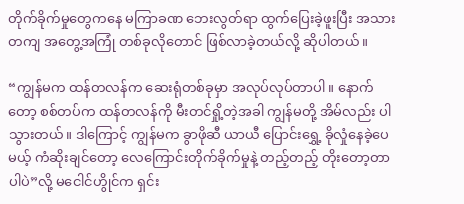တိုက်ခိုက်မှုတွေကနေ မကြာခဏ ဘေးလွတ်ရာ ထွက်ပြေးခဲ့ဖူးပြီး အသားတကျ အတွေ့အကြုံ တစ်ခုလိုတောင် ဖြစ်လာခဲ့တယ်လို့ ဆိုပါတယ်။

“ကျွန်မက ထန်တလန်က ဆေးရုံတစ်ခုမှာ အလုပ်လုပ်တာပါ။ နောက်တော့ စစ်တပ်က ထန်တလန်ကို မီးတင်ရှို့တဲ့အခါ ကျွန်မတို့ အိမ်လည်း ပါသွားတယ်။ ဒါကြောင့် ကျွန်မက ခွာဖိုဆီ ယာယီ ပြောင်းရွှေ့ ခိုလှုံနေခဲ့ပေမယ့် ကံဆိုးချင်တော့ လေကြောင်းတိုက်ခိုက်မှုနဲ့ တည့်တည့် တိုးတော့တာပါပဲ”လို့ မငေါင်ဟွိုင်က ရှင်း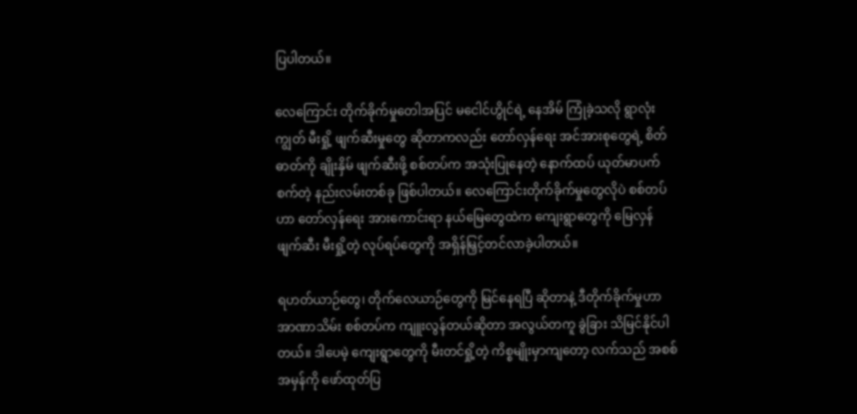ပြပါတယ်။

လေကြောင်း တိုက်ခိုက်မှုတေါအပြင် မငေါင်ဟွိုင်ရဲ့ နေအိမ် ကြုံခဲ့သလို ရွာလုံးကျွတ် မီးရှို့ ဖျက်ဆီးမှုတွေ ဆိုတာကလည်း တော်လှန်ရေး အင်အားစုတွေရဲ့ စိတ်ဓာတ်ကို ချိုးနှိမ် ဖျက်ဆီးဖို့ စစ်တပ်က အသုံးပြုနေတဲ့ နောက်ထပ် ယုတ်မာပက်စက်တဲ့ နည်းလမ်းတစ်ခု ဖြစ်ပါတယ်။ လေကြောင်းတိုက်ခိုက်မှုတွေလိုပဲ စစ်တပ်ဟာ တော်လှန်ရေး အားကောင်းရာ နယ်မြေတွေထဲက ကျေးရွာတွေကို မြေလှန်ဖျက်ဆီး မီးရှို့တဲ့ လုပ်ရပ်တွေကို အရှိန်မြှင့်တင်လာခဲ့ပါတယ်။

ရဟတ်ယာဉ်တွေ၊ တိုက်လေယာဉ်တွေကို မြင်နေရပြီ ဆိုတာနဲ့ ဒီတိုက်ခိုက်မှုဟာ အာဏာသိမ်း စစ်တပ်က ကျူးလွန်တယ်ဆိုတာ အလွယ်တကူ ခွဲခြား သိမြင်နိုင်ပါတယ်။ ဒါပေမဲ့ ကျေးရွာတွေကို မီးတင်ရှို့တဲ့ ကိစ္စမျိုးမှာကျတော့ လက်သည် အစစ်အမှန်ကို ဖော်ထုတ်ပြ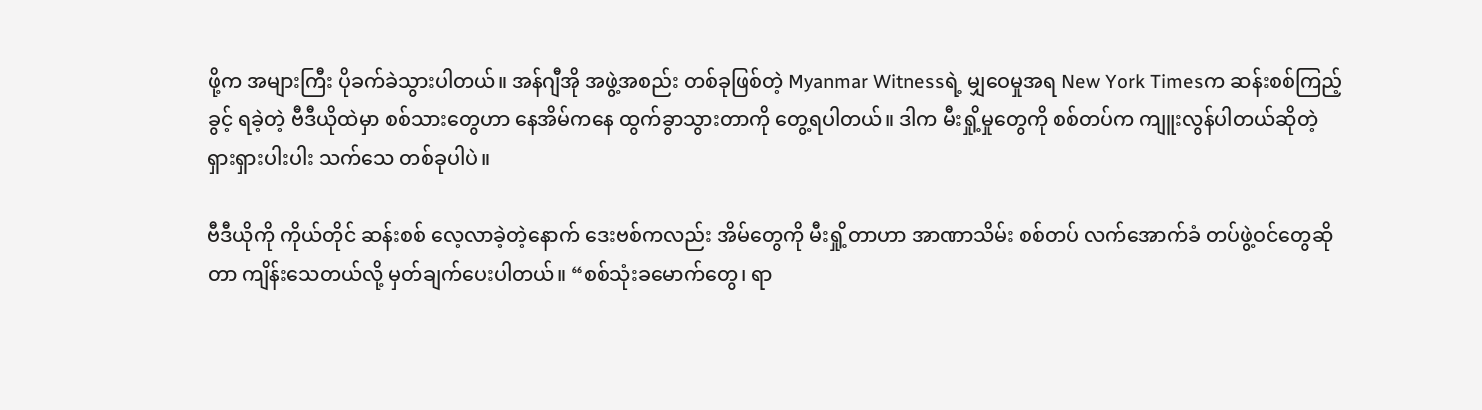ဖို့က အများကြီး ပိုခက်ခဲသွားပါတယ်။ အန်ဂျီအို အဖွဲ့အစည်း တစ်ခုဖြစ်တဲ့ Myanmar Witnessရဲ့ မျှဝေမှုအရ New York Timesက ဆန်းစစ်ကြည့်ခွင့် ရခဲ့တဲ့ ဗီဒီယိုထဲမှာ စစ်သားတွေဟာ နေအိမ်ကနေ ထွက်ခွာသွားတာကို တွေ့ရပါတယ်။ ဒါက မီးရှို့မှုတွေကို စစ်တပ်က ကျူးလွန်ပါတယ်ဆိုတဲ့ ရှားရှားပါးပါး သက်သေ တစ်ခုပါပဲ။

ဗီဒီယိုကို ကိုယ်တိုင် ဆန်းစစ် လေ့လာခဲ့တဲ့နောက် ဒေးဗစ်ကလည်း အိမ်တွေကို မီးရှို့တာဟာ အာဏာသိမ်း စစ်တပ် လက်အောက်ခံ တပ်ဖွဲ့ဝင်တွေဆိုတာ ကျိန်းသေတယ်လို့ မှတ်ချက်ပေးပါတယ်။ “စစ်သုံးခမောက်တွေ၊ ရာ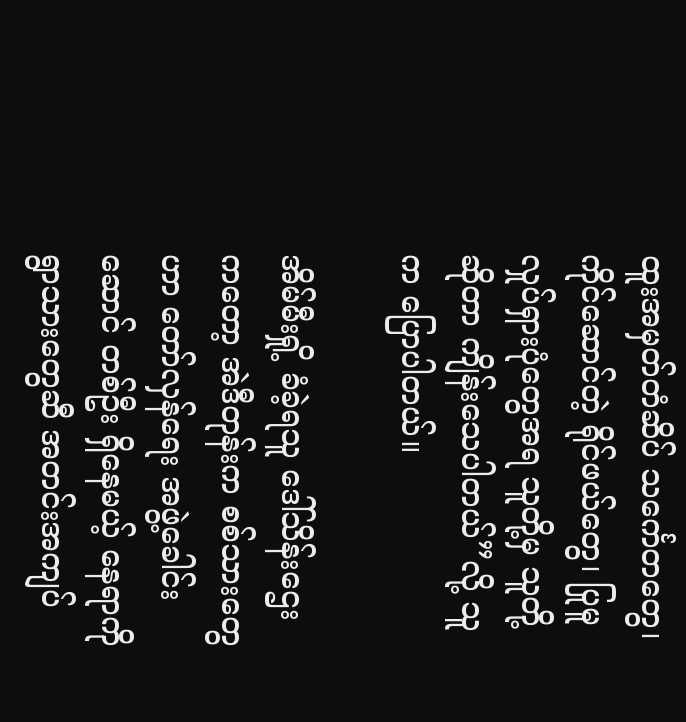ထူးအမှတ်တံဆိပ် သင်္ကေတတွေ၊ ကိုင်ဆောင်တဲ့ ရိုင်ဖယ်တွေ၊ ပြုမူလှုပ်ရှားပုံတွေအရ သူတို့မှ သူတို့ဆိုတာ ကျိန်းသေပါတယ်”လို့ သူက ပြောပါတယ်။

အိမ်မီးရှို့ ခံခဲ့ရသူ ဒေါ်သိန်းဌေးကတော့ အဲဒီတုန်းက စစ်သားတွေဟာ တော်လှန်ရေး အဖွဲ့ခေါင်းဆောင် တစ်ဦး ရှိနေမယ့် နေရာကို ရွာသားတွေဆီ အတင်းအကျပ်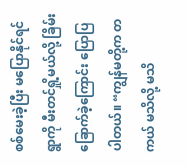စစ်မေးခဲ့ပြီး မပြောနိုင်ရင် ရွာကို မီးတင်ရှို့မယ်လို့ ခြိမ်းခြောက်ခဲ့ကြောင်း ပြောပြပါတယ်။ “ကျွန်မတို့က တကယ် မသိလို့ မသိ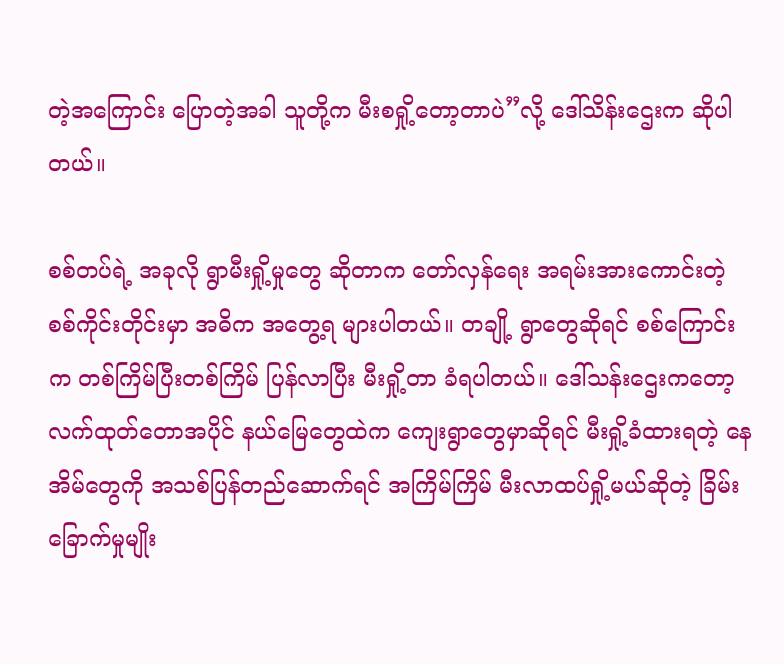တဲ့အကြောင်း ပြောတဲ့အခါ သူတို့က မီးစရှို့တော့တာပဲ”လို့ ဒေါ်သိန်းဌေးက ဆိုပါတယ်။

စစ်တပ်ရဲ့ အခုလို ရွာမီးရှို့မှုတွေ ဆိုတာက တော်လှန်ရေး အရမ်းအားကောင်းတဲ့ စစ်ကိုင်းတိုင်းမှာ အဓိက အတွေ့ရ များပါတယ်။ တချို့ ရွာတွေဆိုရင် စစ်ကြောင်းက တစ်ကြိမ်ပြီးတစ်ကြိမ် ပြန်လာပြီး မီးရှို့တာ ခံရပါတယ်။ ဒေါ်သန်းဌေးကတော့ လက်ထုတ်တောအပိုင် နယ်မြေတွေထဲက ကျေးရွာတွေမှာဆိုရင် မီးရှို့ခံထားရတဲ့ နေအိမ်တွေကို အသစ်ပြန်တည်ဆောက်ရင် အကြိမ်ကြိမ် မီးလာထပ်ရှို့မယ်ဆိုတဲ့ ခြိမ်းခြောက်မှုမျိုး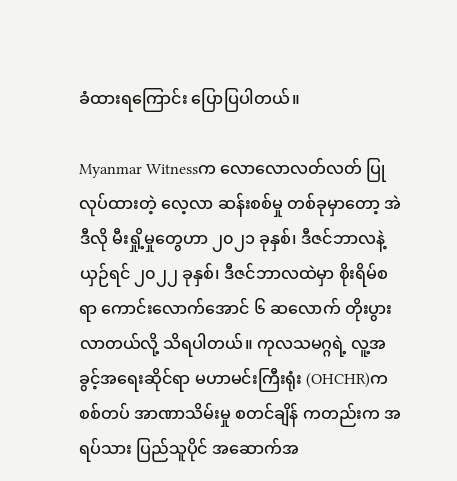ခံထားရကြောင်း ပြောပြပါတယ်။

Myanmar Witnessက လောလောလတ်လတ် ပြုလုပ်ထားတဲ့ လေ့လာ ဆန်းစစ်မှု တစ်ခုမှာတော့ အဲဒီလို မီးရှို့မှုတွေဟာ ၂၀၂၁ ခုနှစ်၊ ဒီဇင်ဘာလနဲ့ ယှဉ်ရင် ၂၀၂၂ ခုနှစ်၊ ဒီဇင်ဘာလထဲမှာ စိုးရိမ်စရာ ကောင်းလောက်အောင် ၆ ဆလောက် တိုးပွားလာတယ်လို့ သိရပါတယ်။ ကုလသမဂ္ဂရဲ့ လူ့အခွင့်အရေးဆိုင်ရာ မဟာမင်းကြီးရုံး (OHCHR)က စစ်တပ် အာဏာသိမ်းမှု စတင်ချိန် ကတည်းက အရပ်သား ပြည်သူပိုင် အဆောက်အ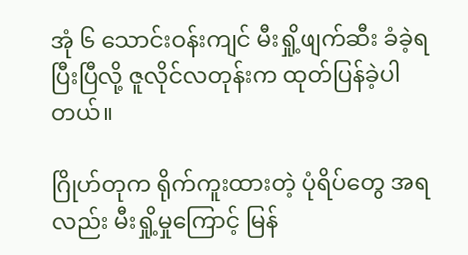အုံ ၆ သောင်းဝန်းကျင် မီးရှို့ဖျက်ဆီး ခံခဲ့ရပြီးပြီလို့ ဇူလိုင်လတုန်းက ထုတ်ပြန်ခဲ့ပါတယ်။

ဂြိုဟ်တုက ရိုက်ကူးထားတဲ့ ပုံရိပ်တွေ အရလည်း မီးရှို့မှုကြောင့် မြန်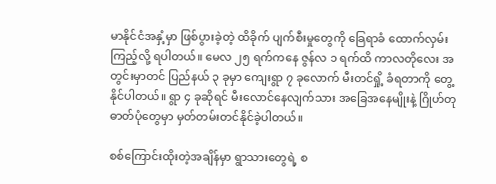မာနိုင်ငံအနှံ့မှာ ဖြစ်ပွားခဲ့တဲ့ ထိခိုက် ပျက်စီးမှုတွေကို ခြေရာခံ ထောက်လှမ်းကြည့်လို့ ရပါတယ်။ မေလ ၂၅ ရက်ကနေ ဇွန်လ ၁ ရက်ထိ ကာလတိုလေး အတွင်းမှာတင် ပြည်နယ် ၃ ခုမှာ ကျေးရွာ ၇ ခုလောက် မီးတင်ရှို့ ခံရတာကို တွေ့နိုင်ပါတယ်။ ရွာ ၄ ခုဆိုရင် မီးလောင်နေလျက်သား အခြေအနေမျိုးနဲ့ ဂြိုဟ်တု ဓာတ်ပုံတွေမှာ မှတ်တမ်းတင်နိုင်ခဲ့ပါတယ်။

စစ်ကြောင်းထိုးတဲ့အချိန်မှာ ရွာသားတွေရဲ့ စ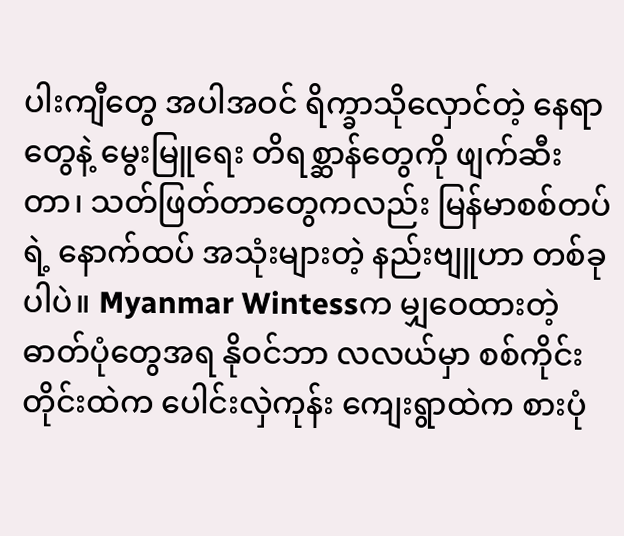ပါးကျီတွေ အပါအဝင် ရိက္ခာသိုလှောင်တဲ့ နေရာတွေနဲ့ မွေးမြူရေး တိရစ္ဆာန်တွေကို ဖျက်ဆီးတာ၊ သတ်ဖြတ်တာတွေကလည်း မြန်မာစစ်တပ်ရဲ့ နောက်ထပ် အသုံးများတဲ့ နည်းဗျူဟာ တစ်ခုပါပဲ။ Myanmar Wintessက မျှဝေထားတဲ့ ဓာတ်ပုံတွေအရ နိုဝင်ဘာ လလယ်မှာ စစ်ကိုင်းတိုင်းထဲက ပေါင်းလှဲကုန်း ကျေးရွာထဲက စားပုံ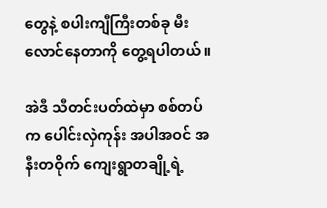တွေနဲ့ စပါးကျီကြီးတစ်ခု မီးလောင်နေတာကို တွေ့ရပါတယ်။

အဲဒီ သီတင်းပတ်ထဲမှာ စစ်တပ်က ပေါင်းလှဲကုန်း အပါအဝင် အနီးတဝိုက် ကျေးရွာတချို့ရဲ့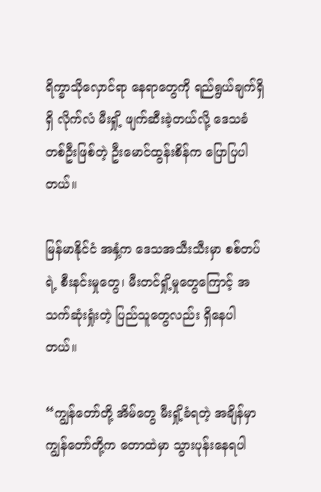ရိက္ခာသိုလှောင်ရာ နေရာတွေကို ရည်ရွယ်ချက်ရှိရှိ လိုက်လံ မီးရှို့ ဖျက်ဆီးခဲ့တယ်လို့ ဒေသခံ တစ်ဦးဖြစ်တဲ့ ဦးမောင်ထွန်းစိန်က ပြောပြပါတယ်။

မြန်မာနိုင်ငံ အနှံ့က ဒေသအသီးသီးမှာ စစ်တပ်ရဲ့ စီးနင်းမှုတွေ၊ မီးတင်ရှို့မှုတွေကြောင့် အသက်ဆုံးရှုံးတဲ့ ပြည်သူတွေလည်း ရှိနေပါတယ်။

“ကျွန်တော်တို့ အိမ်တွေ မီးရှို့ခံရတဲ့ အချိန်မှာ ကျွန်တော်တို့က တောထဲမှာ သွားပုန်းနေရပါ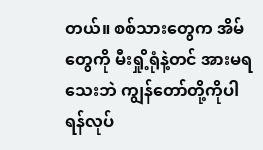တယ်။ စစ်သားတွေက အိမ်တွေကို မီးရှို့ရုံနဲ့တင် အားမရသေးဘဲ ကျွန်တော်တို့ကိုပါ ရန်လုပ်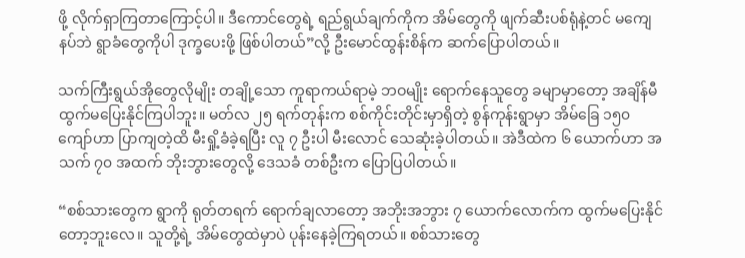ဖို့ လိုက်ရှာကြတာကြောင့်ပါ။ ဒီကောင်တွေရဲ့ ရည်ရွယ်ချက်ကိုက အိမ်တွေကို ဖျက်ဆီးပစ်ရုံနဲ့တင် မကျေနပ်ဘဲ ရွာခံတွေကိုပါ ဒုက္ခပေးဖို့ ဖြစ်ပါတယ်”လို့ ဦးမောင်ထွန်းစိန်က ဆက်ပြောပါတယ်။

သက်ကြီးရွယ်အိုတွေလိုမျိုး တချို့သော ကူရာကယ်ရာမဲ့ ဘဝမျိုး ရောက်နေသူတွေ ခမျာမှာတော့ အချိန်မီ ထွက်မပြေးနိုင်ကြပါဘူး။ မတ်လ ၂၅ ရက်တုန်းက စစ်ကိုင်းတိုင်းမှာရှိတဲ့ စွန်ကုန်းရွာမှာ အိမ်ခြေ ၁၅၀ ကျော်ဟာ ပြာကျတဲ့ထိ မီးရှို့ခံခဲ့ရပြီး လူ ၇ ဦးပါ မီးလောင် သေဆုံးခဲ့ပါတယ်။ အဲဒီထဲက ၆ ယောက်ဟာ အသက် ၇၀ အထက် ဘိုးဘွားတွေလို့ ဒေသခံ တစ်ဦးက ပြောပြပါတယ်။

“စစ်သားတွေက ရွာကို ရုတ်တရက် ရောက်ချလာတော့ အဘိုးအဘွား ၇ ယောက်လောက်က ထွက်မပြေးနိုင်တော့ဘူးလေ။ သူတို့ရဲ့ အိမ်တွေထဲမှာပဲ ပုန်းနေခဲ့ကြရတယ်။ စစ်သားတွေ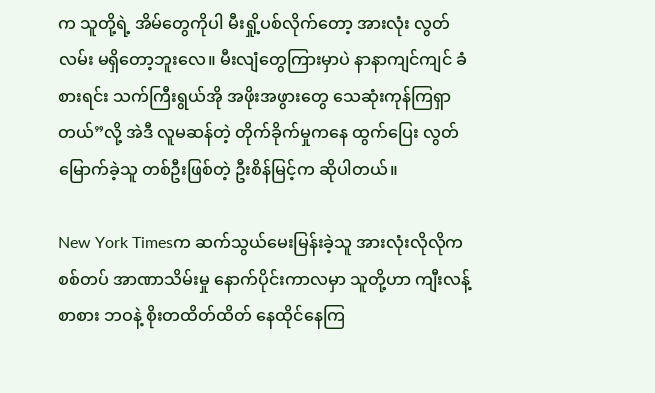က သူတို့ရဲ့ အိမ်တွေကိုပါ မီးရှို့ပစ်လိုက်တော့ အားလုံး လွတ်လမ်း မရှိတော့ဘူးလေ။ မီးလျံတွေကြားမှာပဲ နာနာကျင်ကျင် ခံစားရင်း သက်ကြီးရွယ်အို အဖိုးအဖွားတွေ သေဆုံးကုန်ကြရှာတယ်”လို့ အဲဒီ လူမဆန်တဲ့ တိုက်ခိုက်မှုကနေ ထွက်ပြေး လွတ်မြောက်ခဲ့သူ တစ်ဦးဖြစ်တဲ့ ဦးစိန်မြင့်က ဆိုပါတယ်။

New York Timesက ဆက်သွယ်မေးမြန်းခဲ့သူ အားလုံးလိုလိုက စစ်တပ် အာဏာသိမ်းမှု နောက်ပိုင်းကာလမှာ သူတို့ဟာ ကျီးလန့်စာစား ဘဝနဲ့ စိုးတထိတ်ထိတ် နေထိုင်နေကြ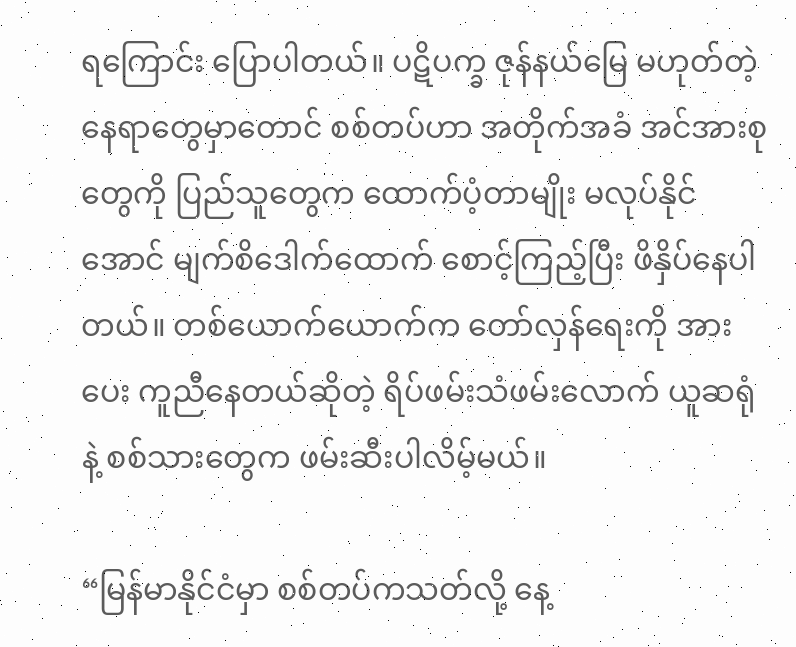ရကြောင်း ပြောပါတယ်။ ပဋိပက္ခ ဇုန်နယ်မြေ မဟုတ်တဲ့ နေရာတွေမှာတောင် စစ်တပ်ဟာ အတိုက်အခံ အင်အားစုတွေကို ပြည်သူတွေက ထောက်ပံ့တာမျိုး မလုပ်နိုင်အောင် မျက်စိဒေါက်ထောက် စောင့်ကြည့်ပြီး ဖိနှိပ်နေပါတယ်။ တစ်ယောက်ယောက်က တော်လှန်ရေးကို အားပေး ကူညီနေတယ်ဆိုတဲ့ ရိပ်ဖမ်းသံဖမ်းလောက် ယူဆရုံနဲ့ စစ်သားတွေက ဖမ်းဆီးပါလိမ့်မယ်။

“မြန်မာနိုင်ငံမှာ စစ်တပ်ကသတ်လို့ နေ့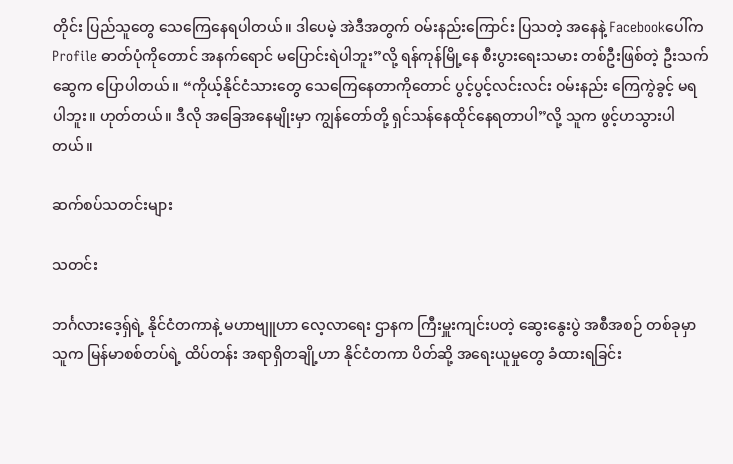တိုင်း ပြည်သူတွေ သေကြေနေရပါတယ်။ ဒါပေမဲ့ အဲဒီအတွက် ဝမ်းနည်းကြောင်း ပြသတဲ့ အနေနဲ့ Facebookပေါ်က Profile ဓာတ်ပုံကိုတောင် အနက်ရောင် မပြောင်းရဲပါဘူး”လို့ ရန်ကုန်မြို့နေ စီးပွားရေးသမား တစ်ဦးဖြစ်တဲ့ ဦးသက်ဆွေက ပြောပါတယ်။ “ကိုယ့်နိုင်ငံသားတွေ သေကြေနေတာကိုတောင် ပွင့်ပွင့်လင်းလင်း ဝမ်းနည်း ကြေကွဲခွင့် မရပါဘူး။ ဟုတ်တယ်။ ဒီလို အခြေအနေမျိုးမှာ ကျွန်တော်တို့ ရှင်သန်နေထိုင်နေရတာပါ”လို့ သူက ဖွင့်ဟသွားပါတယ်။

ဆက်စပ်သတင်းများ

သတင်း

ဘင်္ဂလားဒေ့ရှ်ရဲ့ နိုင်ငံတကာနဲ့ မဟာဗျူဟာ လေ့လာရေး ဌာနက ကြီးမှူးကျင်းပတဲ့ ဆွေးနွေးပွဲ အစီအစဉ် တစ်ခုမှာ သူက မြန်မာစစ်တပ်ရဲ့ ထိပ်တန်း အရာရှိတချို့ဟာ နိုင်ငံတကာ ပိတ်ဆို့ အရေးယူမှုတွေ ခံထားရခြင်း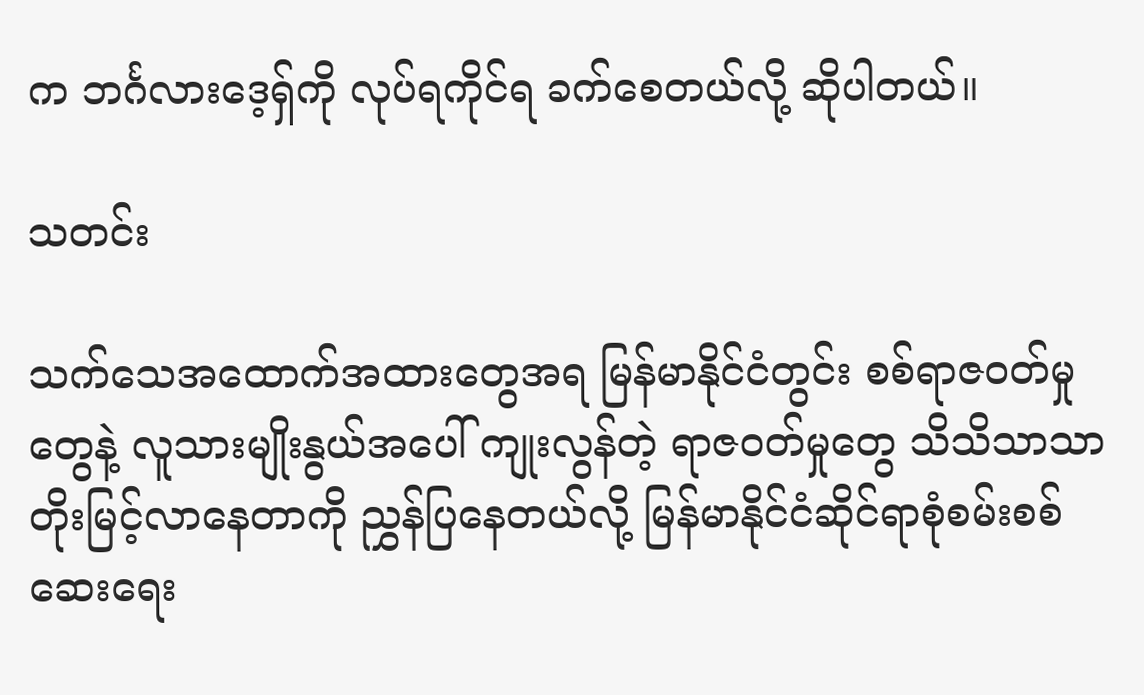က ဘင်္ဂလားဒေ့ရှ်ကို လုပ်ရကိုင်ရ ခက်စေတယ်လို့ ဆိုပါတယ်။

သတင်း

သက်သေအထောက်အထားတွေအရ မြန်မာနိုင်ငံတွင်း စစ်ရာဇဝတ်မှုတွေနဲ့ လူသားမျိုးနွယ်အပေါ် ကျုးလွန်တဲ့ ရာဇဝတ်မှုတွေ သိသိသာသာတိုးမြင့်လာနေတာကို ညွှန်ပြနေတယ်လို့ မြန်မာနိုင်ငံဆိုင်ရာစုံစမ်းစစ်ဆေးရေး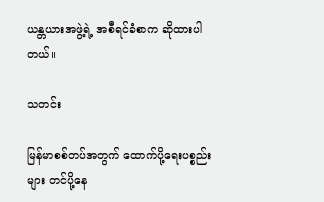ယန္တယားအဖွဲ့ရဲ့ အစီရင်ခံစာက ဆိုထားပါတယ်။

သတင်း

မြန်မာစစ်တပ်အတွက် ထောက်ပို့ရေးပစ္စည်းများ တင်ပို့နေ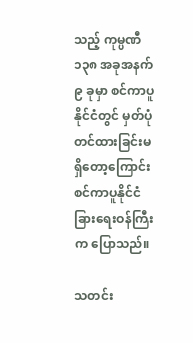သည့် ကုမ္ပဏီ ၁၃၈ အခုအနက် ၉ ခုမှာ စင်ကာပူနိုင်ငံတွင် မှတ်ပုံတင်ထားခြင်းမရှိတော့ကြောင်း စင်ကာပူနိုင်ငံခြားရေးဝန်ကြီးက ပြောသည်။

သတင်း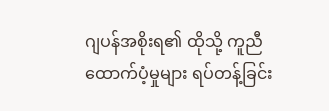ဂျပန်အစိုးရ၏ ထိုသို့ ကူညီထောက်ပံ့မှုများ ရပ်တန့်ခြင်း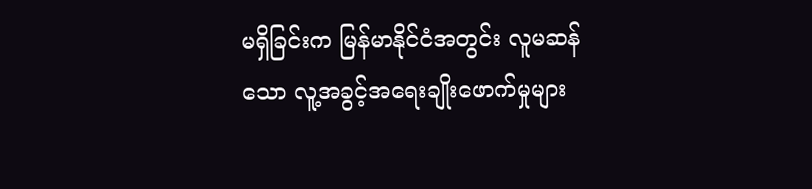မရှိခြင်းက မြန်မာနိုင်ငံအတွင်း လူမဆန်သော လူ့အခွင့်အရေးချိုးဖောက်မှုများ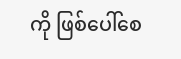ကို ဖြစ်ပေါ်စေ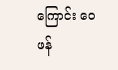ကြောင်း ဝေဖန်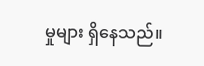မှုများ ရှိနေသည်။